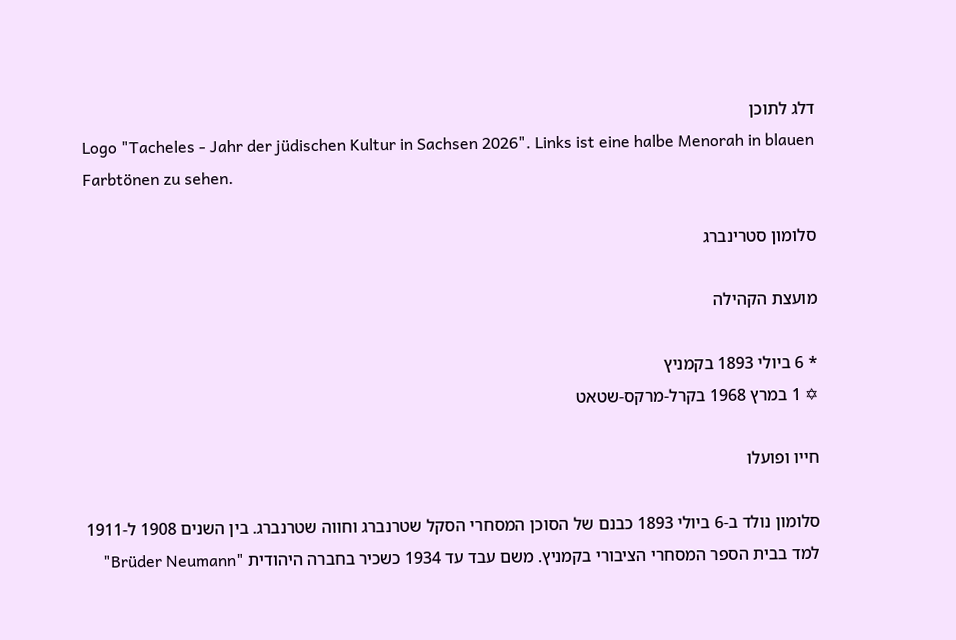דלג לתוכן
Logo "Tacheles - Jahr der jüdischen Kultur in Sachsen 2026". Links ist eine halbe Menorah in blauen Farbtönen zu sehen.

סלומון סטרינברג

מועצת הקהילה

* 6 ביולי 1893 בקמניץ
✡ 1 במרץ 1968 בקרל-מרקס-שטאט

חייו ופועלו

סלומון נולד ב-6 ביולי 1893 כבנם של הסוכן המסחרי הסקל שטרנברג וחווה שטרנברג. בין השנים 1908 ל-1911 למד בבית הספר המסחרי הציבורי בקמניץ. משם עבד עד 1934 כשכיר בחברה היהודית "Brüder Neumann"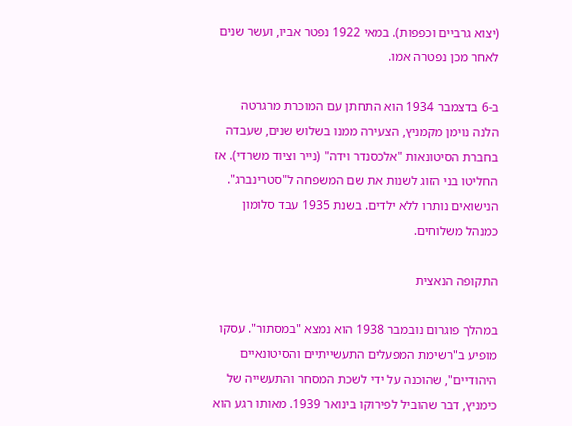(יצוא גרביים וכפפות). במאי 1922 נפטר אביו, ועשר שנים לאחר מכן נפטרה אמו.

ב-6 בדצמבר 1934 הוא התחתן עם המוכרת מרגרטה הלנה נוימן מקמניץ, הצעירה ממנו בשלוש שנים, שעבדה בחברת הסיטונאות "אלכסנדר וידה" (נייר וציוד משרדי). אז החליטו בני הזוג לשנות את שם המשפחה ל"סטרינברג". הנישואים נותרו ללא ילדים. בשנת 1935 עבד סלומון כמנהל משלוחים.

התקופה הנאצית

במהלך פוגרום נובמבר 1938 הוא נמצא "במסתור". עסקו מופיע ב"רשימת המפעלים התעשייתיים והסיטונאיים היהודיים", שהוכנה על ידי לשכת המסחר והתעשייה של כימניץ, דבר שהוביל לפירוקו בינואר 1939. מאותו רגע הוא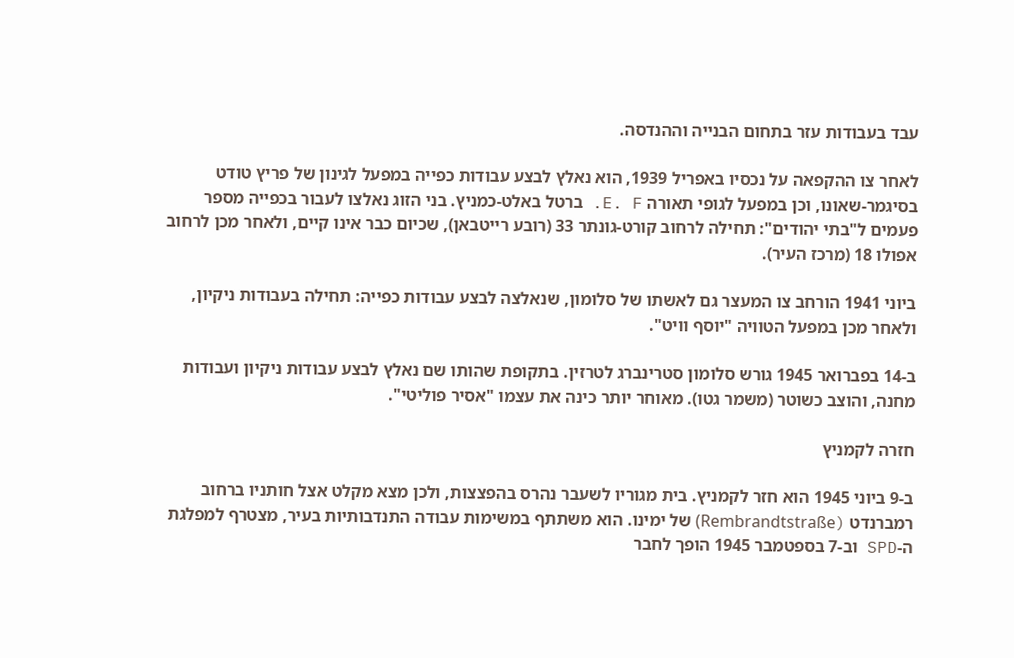עבד בעבודות עזר בתחום הבנייה וההנדסה.

לאחר צו ההקפאה על נכסיו באפריל 1939, הוא נאלץ לבצע עבודות כפייה במפעל לגינון של פריץ טודט בסיגמר-שאונו, וכן במפעל לגופי תאורה E. F. ברטל באלט-כמניץ. בני הזוג נאלצו לעבור בכפייה מספר פעמים ל"בתי יהודים": תחילה לרחוב קורט-גונתר 33 (רובע רייטבאן), שכיום כבר אינו קיים, ולאחר מכן לרחוב אפולו 18 (מרכז העיר).

ביוני 1941 הורחב צו המעצר גם לאשתו של סלומון, שנאלצה לבצע עבודות כפייה: תחילה בעבודות ניקיון, ולאחר מכן במפעל הטוויה "יוסף וויט".

ב-14 בפברואר 1945 גורש סלומון סטרינברג לטרזין. בתקופת שהותו שם נאלץ לבצע עבודות ניקיון ועבודות מחנה, והוצב כשוטר (משמר גטו). מאוחר יותר כינה את עצמו "אסיר פוליטי".

חזרה לקמניץ

ב-9 ביוני 1945 הוא חזר לקמניץ. בית מגוריו לשעבר נהרס בהפצצות, ולכן מצא מקלט אצל חותניו ברחוב רמברנדט (Rembrandtstraße) של ימינו. הוא משתתף במשימות עבודה התנדבותיות בעיר, מצטרף למפלגת ה-SPD וב-7 בספטמבר 1945 הופך לחבר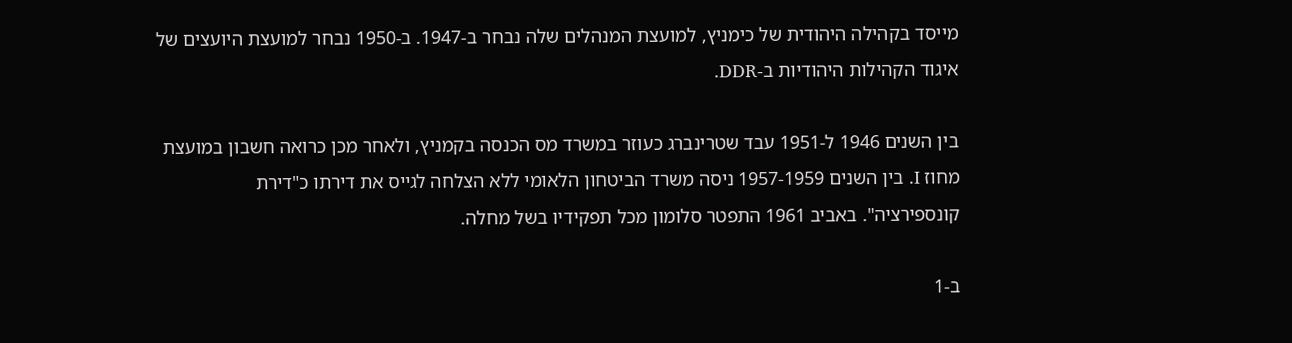מייסד בקהילה היהודית של כימניץ, למועצת המנהלים שלה נבחר ב-1947. ב-1950 נבחר למועצת היועצים של איגוד הקהילות היהודיות ב-DDR.

בין השנים 1946 ל-1951 עבד שטרינברג כעוזר במשרד מס הכנסה בקמניץ, ולאחר מכן כרואה חשבון במועצת מחוז I. בין השנים 1957-1959 ניסה משרד הביטחון הלאומי ללא הצלחה לגייס את דירתו כ"דירת קונספירציה". באביב 1961 התפטר סלומון מכל תפקידיו בשל מחלה.

ב-1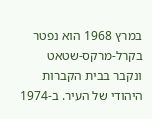במרץ 1968 הוא נפטר בקרל-מרקס-שטאט ונקבר בבית הקברות היהודי של העיר. ב-1974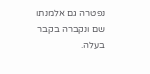נפטרה גם אלמנתו שם ונקברה בקבר בעלה.